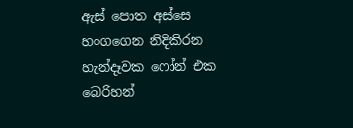ඇස් පොත අස්සෙ හංගගෙන නිදිකිරන හැන්දෑවක ෆෝන් එක බෙරිහන්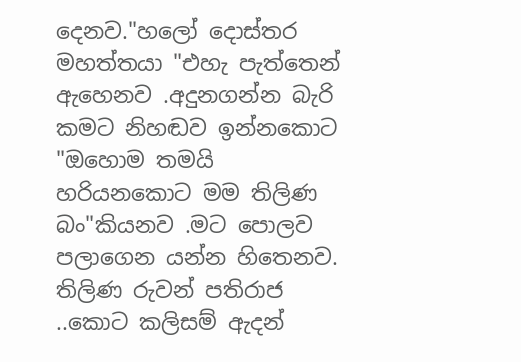දෙනව."හලෝ දොස්තර මහත්තයා "එහැ පැත්තෙන් ඇහෙනව .අදුනගන්න බැරි කමට නිහඬව ඉන්නකොට "ඔහොම තමයි හරියනකොට මම තිලිණ බං"කියනව .මට පොලව පලාගෙන යන්න හිතෙනව.
තිලිණ රුවන් පතිරාජ ..කොට කලිසම් ඇදන්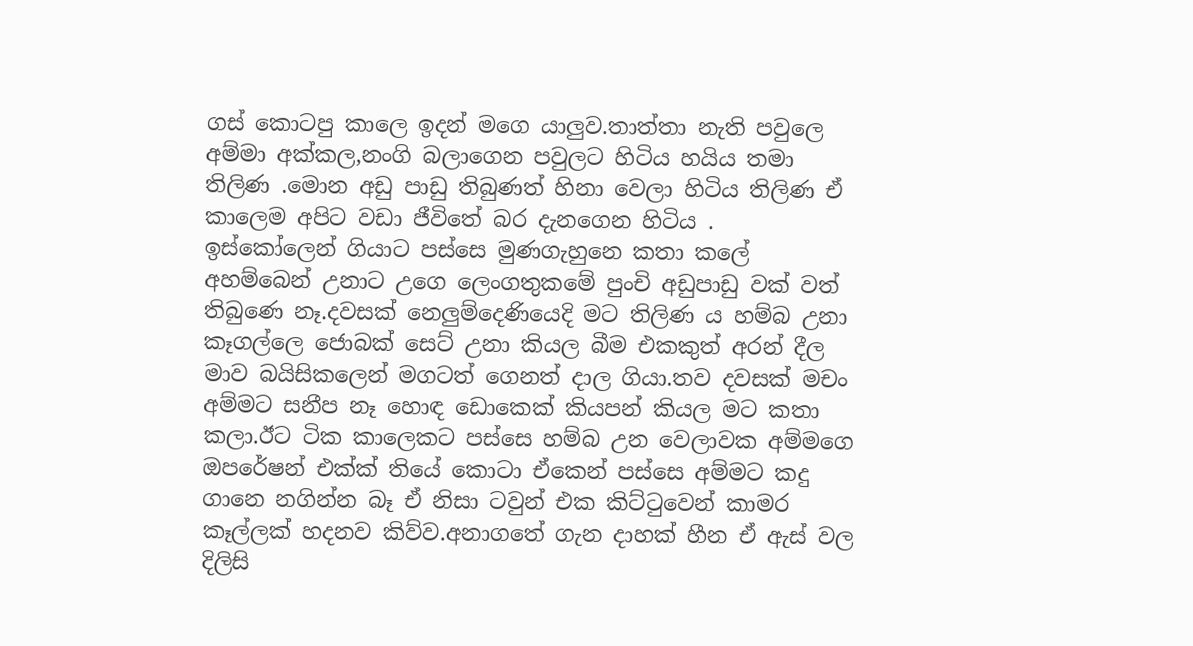ගස් කොටපු කාලෙ ඉදන් මගෙ යාලුව.තාත්තා නැති පවුලෙ අම්මා අක්කල,නංගි බලාගෙන පවුලට හිටිය හයිය තමා තිලිණ .මොන අඩු පාඩු තිබුණත් හිනා වෙලා හිටිය තිලිණ ඒ කාලෙම අපිට වඩා ජීවිතේ බර දැනගෙන හිටිය .
ඉස්කෝලෙන් ගියාට පස්සෙ මුණගැහුනෙ කතා කලේ අහම්බෙන් උනාට උගෙ ලෙංගතුකමේ පුංචි අඩුපාඩු වක් වත් තිබුණෙ නෑ.දවසක් නෙලුම්දෙණියෙදි මට තිලිණ ය හම්බ උනා කෑගල්ලෙ ජොබක් සෙට් උනා කියල බීම එකකුත් අරන් දීල මාව බයිසිකලෙන් මගටත් ගෙනත් දාල ගියා.තව දවසක් මචං අම්මට සනීප නෑ හොඳ ඩොකෙක් කියපන් කියල මට කතා කලා.ඊට ටික කාලෙකට පස්සෙ හම්බ උන වෙලාවක අම්මගෙ ඔපරේෂන් එක්ක් තියේ කොටා ඒකෙන් පස්සෙ අම්මට කදු ගානෙ නගින්න බෑ ඒ නිසා ටවුන් එක කිට්ටුවෙන් කාමර කෑල්ලක් හදනව කිව්ව.අනාගතේ ගැන දාහක් හීන ඒ ඇස් වල දිලිසි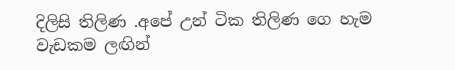දිලිසි තිලිණ .අපේ උන් ටික තිලිණ ගෙ හැම වැඩකම ලඟින්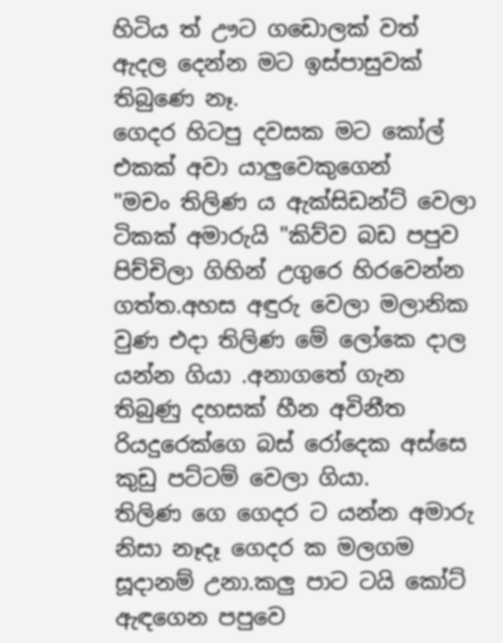හිටිය ත් ඌට ගඩොලක් වත් ඇදල දෙන්න මට ඉස්පාසුවක් තිබුණෙ නෑ.
ගෙදර හිටපු දවසක මට කෝල් එකක් අවා යාලුවෙකුගෙන්
"මචං තිලිණ ය ඇක්සිඩන්ට් වෙලා ටිකක් අමාරුයි "කිව්ව බඩ පපුව පිච්චිලා ගිහින් උගුරෙ හිරවෙන්න ගත්ත.අහස අඳුරු වෙලා මලානික වුණ එදා තිලිණ මේ ලෝකෙ දාල යන්න ගියා .අනාගතේ ගැන තිබුණු දහසක් හීන අවිනීත රියදුරෙක්ගෙ බස් රෝදෙක අස්සෙ කුඩු පට්ටම් වෙලා ගියා.
තිලිණ ගෙ ගෙදර ට යන්න අමාරු නිසා නෑදෑ ගෙදර ක මලගම සූදානම් උනා.කලු පාට ටයි කෝට් ඇඳගෙන පපුවෙ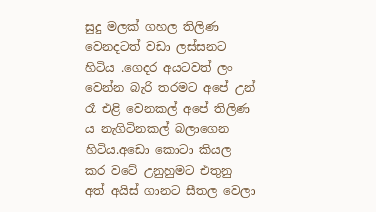සුදු මලක් ගහල තිලිණ වෙනදටත් වඩා ලස්සනට හිටිය .ගෙදර අයටවත් ලං වෙන්න බැරි තරමට අපේ උන් රෑ එළි වෙනකල් අපේ තිලිණ ය නැගිටිනකල් බලාගෙන හිටිය.අඩො කොටා කියල කර වටේ උනුහුමට එතුනු අත් අයිස් ගානට සීතල වෙලා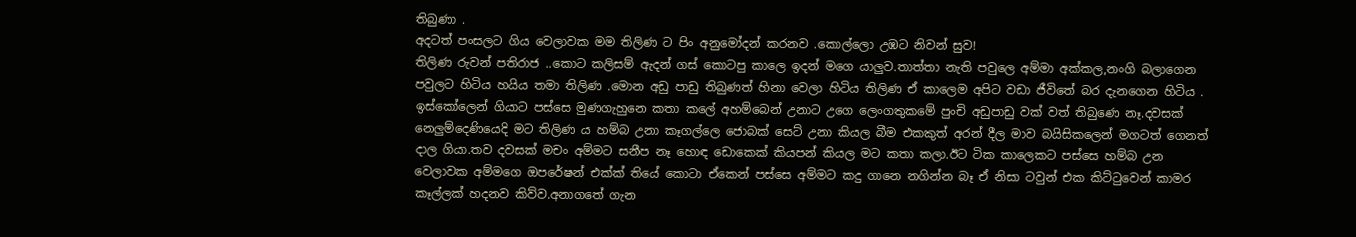තිබුණා .
අදටත් පංසලට ගිය වෙලාවක මම තිලිණ ට පිං අනුමෝදන් කරනව .කොල්ලො උඹට නිවන් සුව!
තිලිණ රුවන් පතිරාජ ..කොට කලිසම් ඇදන් ගස් කොටපු කාලෙ ඉදන් මගෙ යාලුව.තාත්තා නැති පවුලෙ අම්මා අක්කල,නංගි බලාගෙන පවුලට හිටිය හයිය තමා තිලිණ .මොන අඩු පාඩු තිබුණත් හිනා වෙලා හිටිය තිලිණ ඒ කාලෙම අපිට වඩා ජීවිතේ බර දැනගෙන හිටිය .
ඉස්කෝලෙන් ගියාට පස්සෙ මුණගැහුනෙ කතා කලේ අහම්බෙන් උනාට උගෙ ලෙංගතුකමේ පුංචි අඩුපාඩු වක් වත් තිබුණෙ නෑ.දවසක් නෙලුම්දෙණියෙදි මට තිලිණ ය හම්බ උනා කෑගල්ලෙ ජොබක් සෙට් උනා කියල බීම එකකුත් අරන් දීල මාව බයිසිකලෙන් මගටත් ගෙනත් දාල ගියා.තව දවසක් මචං අම්මට සනීප නෑ හොඳ ඩොකෙක් කියපන් කියල මට කතා කලා.ඊට ටික කාලෙකට පස්සෙ හම්බ උන වෙලාවක අම්මගෙ ඔපරේෂන් එක්ක් තියේ කොටා ඒකෙන් පස්සෙ අම්මට කදු ගානෙ නගින්න බෑ ඒ නිසා ටවුන් එක කිට්ටුවෙන් කාමර කෑල්ලක් හදනව කිව්ව.අනාගතේ ගැන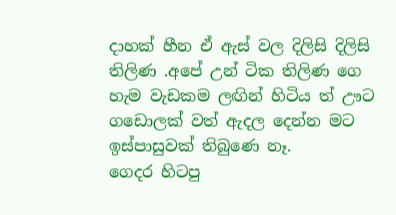දාහක් හීන ඒ ඇස් වල දිලිසි දිලිසි තිලිණ .අපේ උන් ටික තිලිණ ගෙ හැම වැඩකම ලඟින් හිටිය ත් ඌට ගඩොලක් වත් ඇදල දෙන්න මට ඉස්පාසුවක් තිබුණෙ නෑ.
ගෙදර හිටපු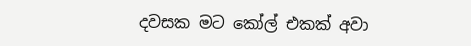දවසක මට කෝල් එකක් අවා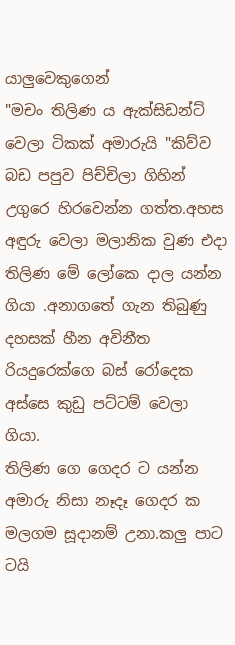යාලුවෙකුගෙන්
"මචං තිලිණ ය ඇක්සිඩන්ට් වෙලා ටිකක් අමාරුයි "කිව්ව බඩ පපුව පිච්චිලා ගිහින් උගුරෙ හිරවෙන්න ගත්ත.අහස අඳුරු වෙලා මලානික වුණ එදා තිලිණ මේ ලෝකෙ දාල යන්න ගියා .අනාගතේ ගැන තිබුණු දහසක් හීන අවිනීත රියදුරෙක්ගෙ බස් රෝදෙක අස්සෙ කුඩු පට්ටම් වෙලා ගියා.
තිලිණ ගෙ ගෙදර ට යන්න අමාරු නිසා නෑදෑ ගෙදර ක මලගම සූදානම් උනා.කලු පාට ටයි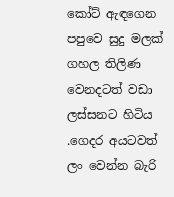කෝට් ඇඳගෙන පපුවෙ සුදු මලක් ගහල තිලිණ වෙනදටත් වඩා ලස්සනට හිටිය .ගෙදර අයටවත් ලං වෙන්න බැරි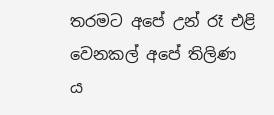තරමට අපේ උන් රෑ එළි වෙනකල් අපේ තිලිණ ය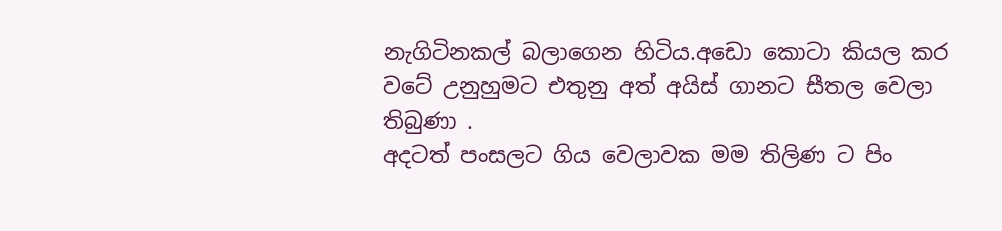නැගිටිනකල් බලාගෙන හිටිය.අඩො කොටා කියල කර වටේ උනුහුමට එතුනු අත් අයිස් ගානට සීතල වෙලා තිබුණා .
අදටත් පංසලට ගිය වෙලාවක මම තිලිණ ට පිං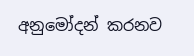අනුමෝදන් කරනව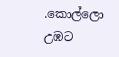.කොල්ලො උඹට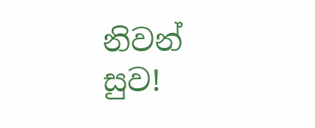නිවන් සුව!